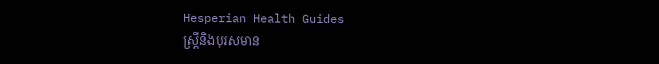Hesperian Health Guides
ស្ត្រីនិងបុរសមាន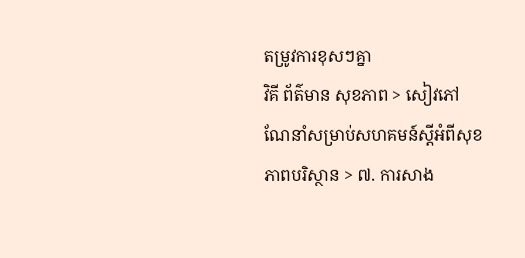តម្រូវការខុសៗគ្នា
វិគី ព័ត៌មាន សុខភាព > សៀវភៅណែនាំសម្រាប់សហគមន៍ស្តីអំពីសុខភាពបរិស្ថាន > ៧. ការសាង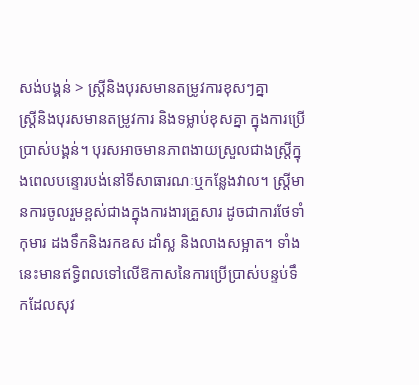សង់បង្គន់ > ស្ត្រីនិងបុរសមានតម្រូវការខុសៗគ្នា
ស្ត្រីនិងបុរសមានតម្រូវការ និងទម្លាប់ខុសគ្នា ក្នុងការប្រើប្រាស់បង្គន់។ បុរសអាចមានភាពងាយស្រួលជាងស្ត្រីក្នុងពេលបន្ទោរបង់នៅទីសាធារណៈឬកន្លែងវាល។ ស្ត្រីមានការចូលរួមខ្ពស់ជាងក្នុងការងារគ្រួសារ ដូចជាការថែទាំកុមារ ដងទឹកនិងរកឧស ដាំស្ល និងលាងសម្អាត។ ទាំងនេះមានឥទ្ធិពលទៅលើឱកាសនៃការប្រើប្រាស់បន្ទប់ទឹកដែលសុវ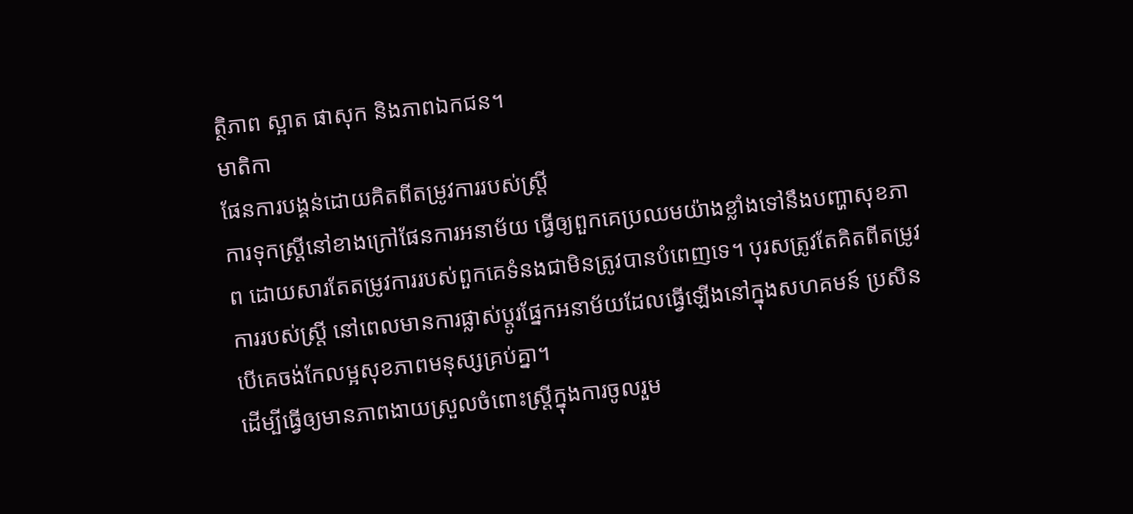ត្ថិភាព ស្អាត ផាសុក និងភាពឯកជន។
មាតិកា
ផែនការបង្គន់ដោយគិតពីតម្រូវការរបស់ស្ត្រី
ការទុកស្ត្រីនៅខាងក្រៅផែនការអនាម័យ ធ្វើឲ្យពួកគេប្រឈមយ៉ាងខ្លាំងទៅនឹងបញ្ហាសុខភាព ដោយសារតែតម្រូវការរបស់ពួកគេទំនងជាមិនត្រូវបានបំពេញទេ។ បុរសត្រូវតែគិតពីតម្រូវការរបស់ស្ត្រី នៅពេលមានការផ្លាស់ប្តូរផ្នែកអនាម័យដែលធ្វើឡើងនៅក្នុងសហគមន៍ ប្រសិនបើគេចង់កែលម្អសុខភាពមនុស្សគ្រប់គ្នា។
ដើម្បីធ្វើឲ្យមានភាពងាយស្រួលចំពោះស្ត្រីក្នុងការចូលរួម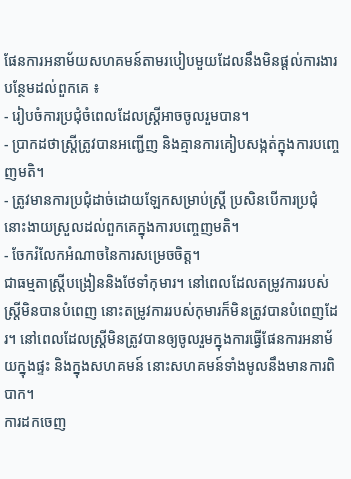ផែនការអនាម័យសហគមន៍តាមរបៀបមួយដែលនឹងមិនផ្តល់ការងារបន្ថែមដល់ពួកគេ ៖
- រៀបចំការប្រជុំចំពេលដែលស្ត្រីអាចចូលរួមបាន។
- ប្រាកដថាស្ត្រីត្រូវបានអញ្ជើញ និងគ្មានការគៀបសង្កត់ក្នុងការបញ្ចេញមតិ។
- ត្រូវមានការប្រជុំដាច់ដោយឡែកសម្រាប់ស្ត្រី ប្រសិនបើការប្រជុំនោះងាយស្រួលដល់ពួកគេក្នុងការបញ្ចេញមតិ។
- ចែករំលែកអំណាចនៃការសម្រេចចិត្ត។
ជាធម្មតាស្ត្រីបង្រៀននិងថែទាំកុមារ។ នៅពេលដែលតម្រូវការរបស់ស្ត្រីមិនបានបំពេញ នោះតម្រូវការរបស់កុមារក៏មិនត្រូវបានបំពេញដែរ។ នៅពេលដែលស្ត្រីមិនត្រូវបានឲ្យចូលរួមក្នុងការធ្វើផែនការអនាម័យក្នុងផ្ទះ និងក្នុងសហគមន៍ នោះសហគមន៍ទាំងមូលនឹងមានការពិបាក។
ការដកចេញ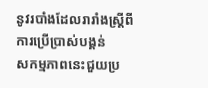នូវរបាំងដែលរារាំងស្ត្រីពីការប្រើប្រាស់បង្គន់
សកម្មភាពនេះជួយប្រ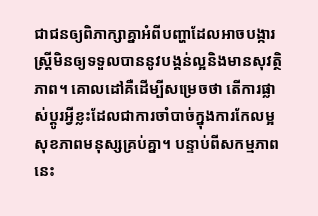ជាជនឲ្យពិភាក្សាគ្នាអំពីបញ្ហាដែលអាចបង្ការស្ត្រីមិនឲ្យទទួលបាននូវបង្គន់ល្អនិងមានសុវត្ថិភាព។ គោលដៅគឺដើម្បីសម្រេចថា តើការផ្លាស់ប្តូរអ្វីខ្លះដែលជាការចាំបាច់ក្នុងការកែលម្អសុខភាពមនុស្សគ្រប់គ្នា។ បន្ទាប់ពីសកម្មភាពនេះ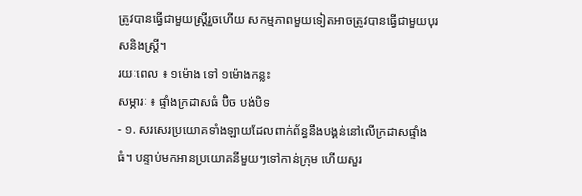ត្រូវបានធ្វើជាមួយស្ត្រីរួចហើយ សកម្មភាពមួយទៀតអាចត្រូវបានធ្វើជាមួយបុរសនិងស្ត្រី។
រយៈពេល ៖ ១ម៉ោង ទៅ ១ម៉ោងកន្លះ
សម្ភារៈ ៖ ផ្ទាំងក្រដាសធំ ប៊ិច បង់បិទ
- ១. សរសេរប្រយោគទាំងឡាយដែលពាក់ព័ន្ធនឹងបង្គន់នៅលើក្រដាសផ្ទាំងធំ។ បន្ទាប់មកអានប្រយោគនីមួយៗទៅកាន់ក្រុម ហើយសួរ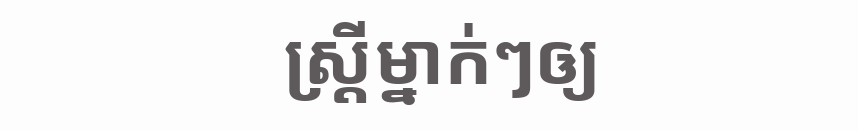ស្ត្រីម្នាក់ៗឲ្យ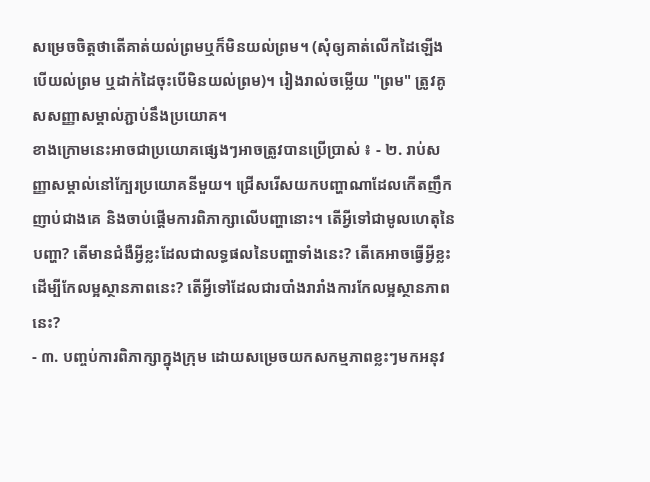សម្រេចចិត្តថាតើគាត់យល់ព្រមឬក៏មិនយល់ព្រម។ (សុំឲ្យគាត់លើកដៃឡើងបើយល់ព្រម ឬដាក់ដៃចុះបើមិនយល់ព្រម)។ រៀងរាល់ចម្លើយ "ព្រម" ត្រូវគូសសញ្ញាសម្គាល់ភ្ជាប់នឹងប្រយោគ។
ខាងក្រោមនេះអាចជាប្រយោគផ្សេងៗអាចត្រូវបានប្រើប្រាស់ ៖ - ២. រាប់សញ្ញាសម្គាល់នៅក្បែរប្រយោគនីមួយ។ ជ្រើសរើសយកបញ្ហាណាដែលកើតញឹកញាប់ជាងគេ និងចាប់ផ្តើមការពិភាក្សាលើបញ្ហានោះ។ តើអ្វីទៅជាមូលហេតុនៃបញ្ហា? តើមានជំងឺអ្វីខ្លះដែលជាលទ្ធផលនៃបញ្ហាទាំងនេះ? តើគេអាចធ្វើអ្វីខ្លះដើម្បីកែលម្អស្ថានភាពនេះ? តើអ្វីទៅដែលជារបាំងរារាំងការកែលម្អស្ថានភាពនេះ?
- ៣. បញ្ចប់ការពិភាក្សាក្នុងក្រុម ដោយសម្រេចយកសកម្មភាពខ្លះៗមកអនុវ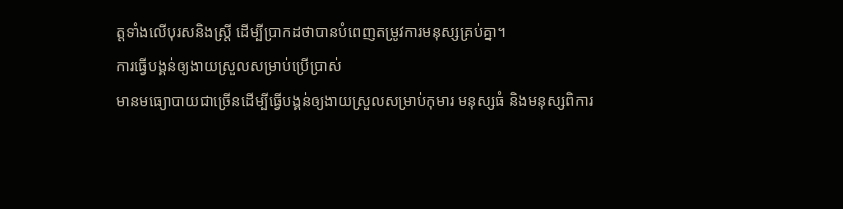ត្តទាំងលើបុរសនិងស្ត្រី ដើម្បីប្រាកដថាបានបំពេញតម្រូវការមនុស្សគ្រប់គ្នា។
ការធ្វើបង្គន់ឲ្យងាយស្រួលសម្រាប់ប្រើប្រាស់
មានមធ្យោបាយជាច្រើនដើម្បីធ្វើបង្គន់ឲ្យងាយស្រួលសម្រាប់កុមារ មនុស្សធំ និងមនុស្សពិការ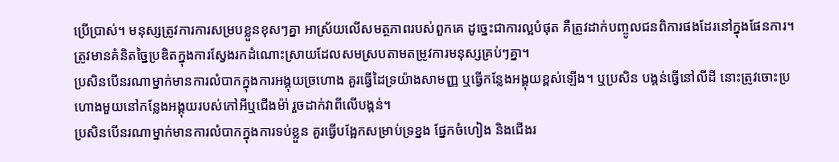ប្រើប្រាស់។ មនុស្សត្រូវការការសម្របខ្លួនខុសៗគ្នា អាស្រ័យលើសមត្ថភាពរបស់ពួកគេ ដូច្នេះជាការល្អបំផុត គឺត្រូវដាក់បញ្ចូលជនពិការផងដែរនៅក្នុងផែនការ។ ត្រូវមានគំនិតច្នៃប្រឌិតក្នុងការស្វែងរកដំណោះស្រាយដែលសមស្របតាមតម្រូវការមនុស្សគ្រប់ៗគ្នា។
ប្រសិនបើនរណាម្នាក់មានការលំបាកក្នុងការអង្គុយច្រហោង គួរធ្វើដៃទ្រយ៉ាងសាមញ្ញ ឬធ្វើកន្លែងអង្គុយខ្ពស់ឡើង។ ឬប្រសិន បង្គន់ធ្វើនៅលីដី នោះត្រូវចោះប្រហោងមួយនៅកន្លែងអង្គុយរបស់កៅអីឬជើងម៉ា់ រួចដាក់វាពីលើបង្គន់។
ប្រសិនបើនរណាម្នាក់មានការលំបាកក្នុងការទប់ខ្លួន គួរធ្វើបង្អែកសម្រាប់ទ្រខ្នង ផ្នែកចំហៀង និងជើងរ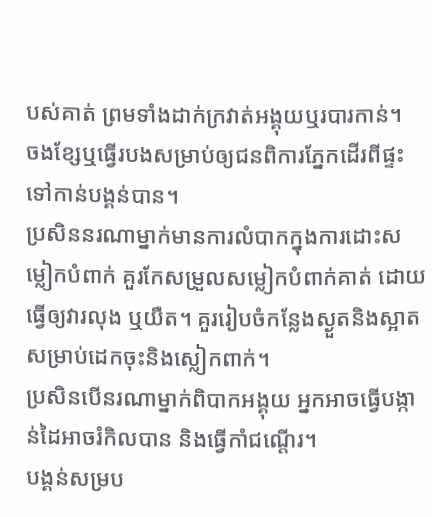បស់គាត់ ព្រមទាំងដាក់ក្រវាត់អង្គុយឬរបារកាន់។
ចងខ្សែឬធ្វើរបងសម្រាប់ឲ្យជនពិការភ្នែកដើរពីផ្ទះទៅកាន់បង្គន់បាន។
ប្រសិននរណាម្នាក់មានការលំបាកក្នុងការដោះសម្លៀកបំពាក់ គួរកែសម្រួលសម្លៀកបំពាក់គាត់ ដោយធ្វើឲ្យវារលុង ឬយឺត។ គួររៀបចំកន្លែងស្ងួតនិងស្អាត សម្រាប់ដេកចុះនិងស្លៀកពាក់។
ប្រសិនបើនរណាម្នាក់ពិបាកអង្គុយ អ្នកអាចធ្វើបង្កាន់ដៃអាចរំកិលបាន និងធ្វើកាំជណ្តើរ។
បង្គន់សម្រប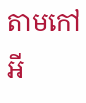តាមកៅអី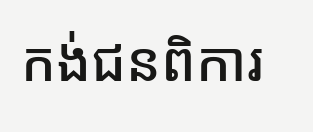កង់ជនពិការ